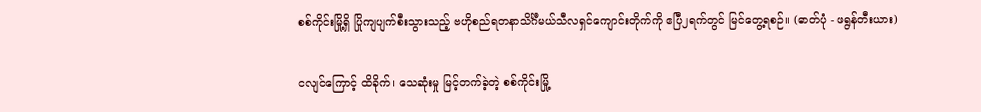စစ်ကိုင်းမြို့ရှိ ပြိုကျပျက်စီးသွားသည့် ဗဟိုစည်ရတနာသိင်္ဂီမယ်သီလရှင်ကျောင်းတိုက်ကို ဧပြီ၂ရက်တွင် မြင်တွေ့ရစဉ်။ (ဓာတ်ပုံ - ဖရွန်တီးယား)

ငလျင်ကြောင့် ထိခိုက်၊ သေဆုံးမှု မြင့်တက်ခဲ့တဲ့ စစ်ကိုင်းမြို့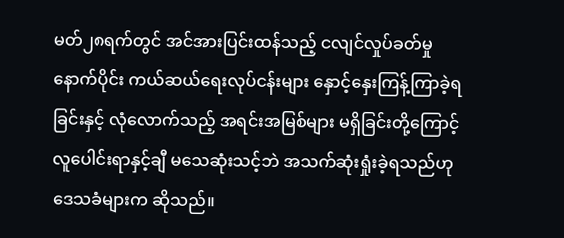မတ်၂၈ရက်တွင် အင်အားပြင်းထန်သည့် ငလျင်လှုပ်ခတ်မှုနောက်ပိုင်း ကယ်ဆယ်ရေးလုပ်ငန်းများ နှောင့်နှေးကြန့်ကြာခဲ့ရခြင်းနှင့် လုံလောက်သည့် အရင်းအမြစ်များ မရှိခြင်းတို့ကြောင့် လူပေါင်းရာနှင့်ချီ မသေဆုံးသင့်ဘဲ အသက်ဆုံးရှုံးခဲ့ရသည်ဟု ဒေသခံများက ဆိုသည်။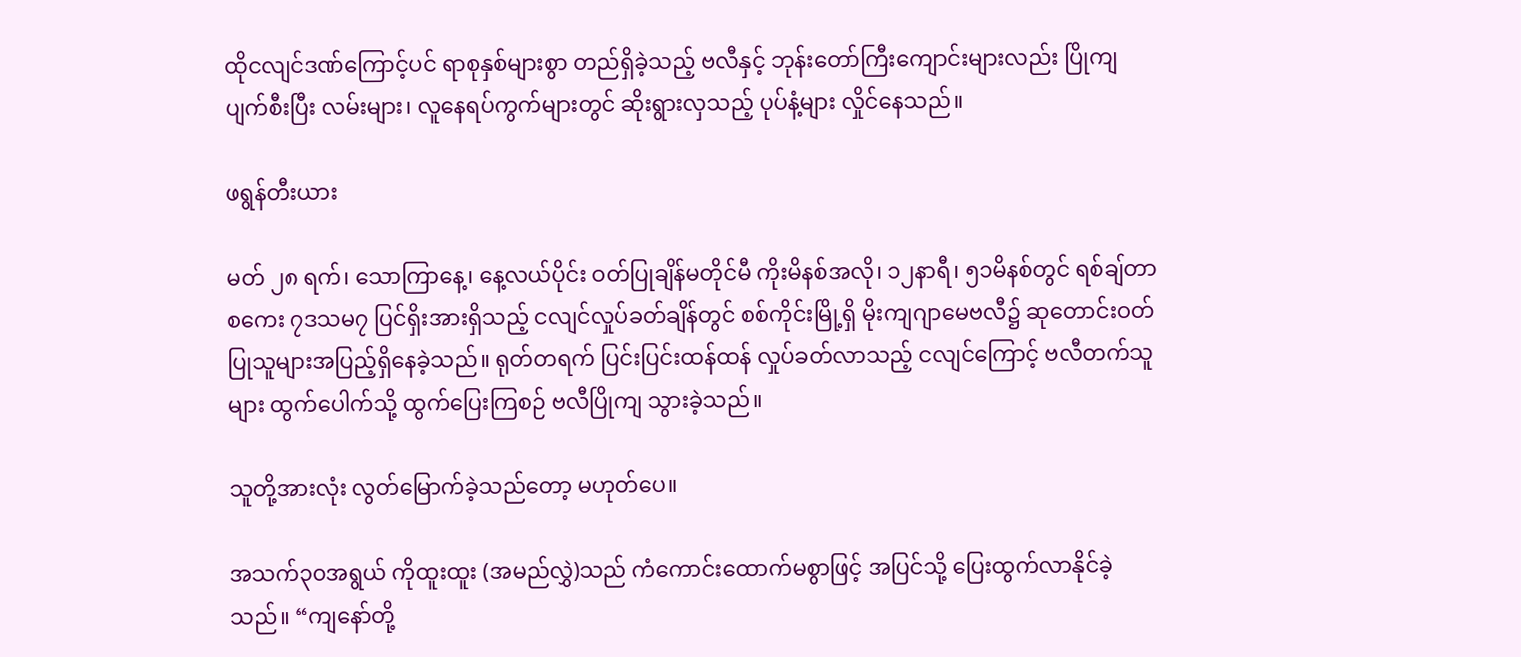ထိုငလျင်ဒဏ်ကြောင့်ပင် ရာစုနှစ်များစွာ တည်ရှိခဲ့သည့် ဗလီနှင့် ဘုန်းတော်ကြီးကျောင်းများလည်း ပြိုကျပျက်စီးပြီး လမ်းများ၊ လူနေရပ်ကွက်များတွင် ဆိုးရွားလှသည့် ပုပ်နံ့များ လှိုင်နေသည်။

ဖရွန်တီးယား

မတ် ၂၈ ရက်၊ သောကြာနေ့၊ နေ့လယ်ပိုင်း ဝတ်ပြုချိန်မတိုင်မီ ကိုးမိနစ်အလို၊ ၁၂နာရီ၊ ၅၁မိနစ်တွင် ရစ်ချ်တာစကေး ၇ဒသမ၇ ပြင်ရှိးအားရှိသည့် ငလျင်လှုပ်ခတ်ချိန်တွင် စစ်ကိုင်းမြို့ရှိ မိုးကျဂျာမေဗလီ၌ ဆုတောင်းဝတ်ပြုသူများအပြည့်ရှိနေခဲ့သည်။ ရုတ်တရက် ပြင်းပြင်းထန်ထန် လှုပ်ခတ်လာသည့် ငလျင်ကြောင့် ဗလီတက်သူများ ထွက်ပေါက်သို့ ထွက်ပြေးကြစဉ် ဗလီပြိုကျ သွားခဲ့သည်။

သူတို့အားလုံး လွတ်မြောက်ခဲ့သည်တော့ မဟုတ်ပေ။

အသက်၃၀အရွယ် ကိုထူးထူး (အမည်လွှဲ)သည် ကံကောင်းထောက်မစွာဖြင့် အပြင်သို့ ပြေးထွက်လာနိုင်ခဲ့သည်။ “ကျနော်တို့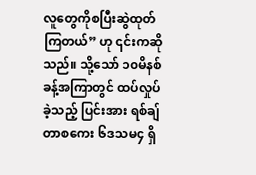လူတွေကိုစပြီးဆွဲထုတ်ကြတယ်” ဟု ၎င်းကဆိုသည်။ သို့သော် ၁၀မိနစ်ခန့်အကြာတွင် ထပ်လှုပ်ခဲ့သည့် ပြင်းအား ရစ်ချ်တာစကေး ၆ဒသမ၄ ရှိ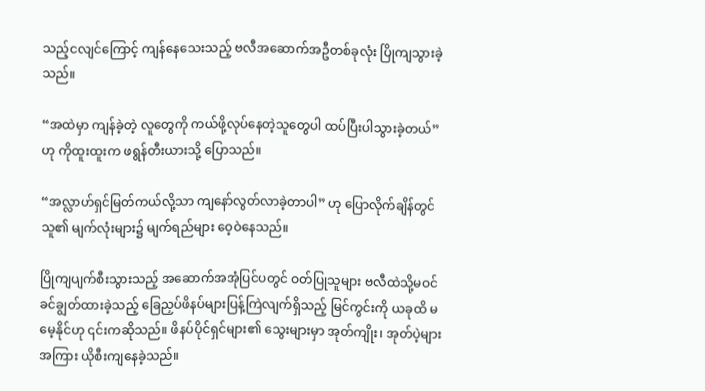သည့်ငလျင်ကြောင့် ကျန်နေသေးသည့် ဗလီအဆောက်အဦတစ်ခုလုံး ပြိုကျသွားခဲ့သည်။

“အထဲမှာ ကျန်ခဲ့တဲ့ လူတွေကို ကယ်ဖို့လုပ်နေတဲ့သူတွေပါ ထပ်ပြီးပါသွားခဲ့တယ်”ဟု ကိုထူးထူးက ဖရွန်တီးယားသို့ ပြောသည်။

“အလ္လာဟ်ရှင်မြတ်ကယ်လို့သာ ကျနော်လွတ်လာခဲ့တာပါ” ဟု ပြောလိုက်ချိန်တွင် သူ၏ မျက်လုံးများ၌ မျက်ရည်များ ဝေ့ဝဲနေသည်။

ပြိုကျပျက်စီးသွားသည့် အဆောက်အအုံပြင်ပတွင် ဝတ်ပြုသူများ ဗလီထဲသို့မဝင်ခင်ချွတ်ထားခဲ့သည့် ခြေညှပ်ဖိနပ်များပြန့်ကြဲလျက်ရှိသည့် မြင်ကွင်းကို ယခုထိ မမေ့နိုင်ဟု ၎င်းကဆိုသည်။ ဖိနပ်ပိုင်ရှင်များ၏ သွေးများမှာ အုတ်ကျိုး၊ အုတ်ပဲ့များအကြား ယိုစီးကျနေခဲ့သည်။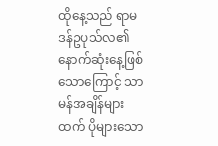ထိုနေ့သည် ရာမဒန်ဥပုသ်လ၏ နောက်ဆုံးနေ့ဖြစ်သောကြောင့် သာမန်အချိန်များထက် ပိုများသော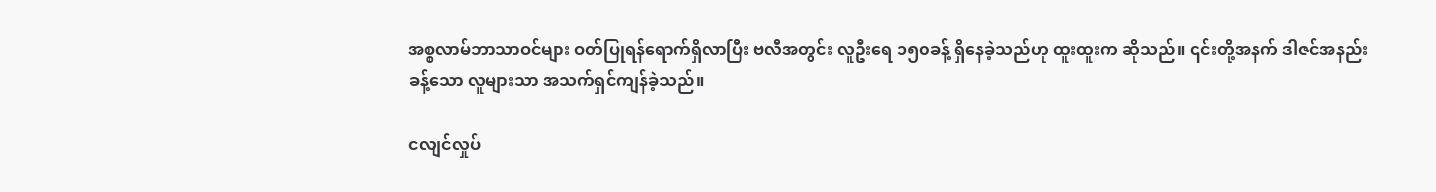အစ္စလာမ်ဘာသာဝင်များ ဝတ်ပြုရန်ရောက်ရှိလာပြီး ဗလီအတွင်း လူဦးရေ ၁၅၀ခန့် ရှိနေခဲ့သည်ဟု ထူးထူးက ဆိုသည်။ ၎င်းတို့အနက် ဒါဇင်အနည်းခန့်သော လူများသာ အသက်ရှင်ကျန်ခဲ့သည်။

ငလျင်လှုပ်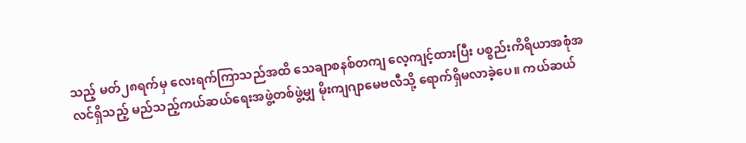သည့် မတ်၂၈ရက်မှ လေးရက်ကြာသည်အထိ သေချာစနစ်တကျ လေ့ကျင့်ထားပြီး ပစ္စည်းကိရိယာအစုံအလင်ရှိသည့် မည်သည့်ကယ်ဆယ်ရေးအဖွဲ့တစ်ဖွဲ့မျှ မိုးကျဂျာမေဗလီသို့ ရောက်ရှိမလာခဲ့ပေ။ ကယ်ဆယ်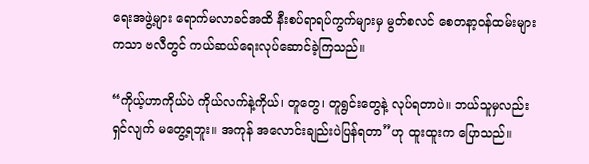ရေးအဖွဲ့များ ရောက်မလာခင်အထိ နီးစပ်ရာရပ်ကွက်များမှ မွတ်စလင် စေတနာ့ဝန်ထမ်းများကသာ ဗလီတွင် ကယ်ဆယ်ရေးလုပ်ဆောင်ခဲ့ကြသည်။

“ကိုယ့်ဟာကိုယ်ပဲ ကိုယ်လက်နဲ့ကိုယ်၊ တူတွေ၊ တူရွင်းတွေနဲ့ လုပ်ရတာပဲ။ ဘယ်သူမှလည်း ရှင်လျက် မတွေ့ရဘူး။ အကုန် အလောင်းချည်းပဲပြန်ရတာ”ဟု ထူးထူးက ပြောသည်။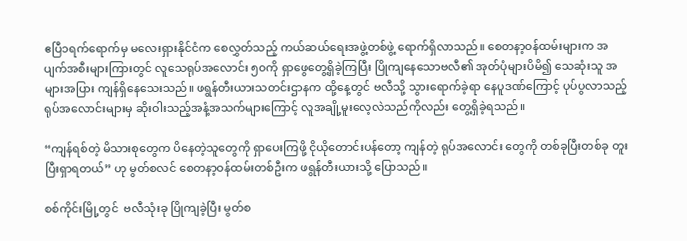ဧပြီ၁ရက်ရောက်မှ မလေးရှားနိုင်ငံက စေလွှတ်သည့် ကယ်ဆယ်ရေးအဖွဲ့တစ်ဖွဲ့ ရောက်ရှိလာသည်။ စေတနာ့ဝန်ထမ်းများက အပျက်အစီးများကြားတွင် လူသေရုပ်အလောင်း ၅၀ကို ရှာဖွေတွေ့ရှိခဲ့ကြပြီး ပြိုကျနေသောဗလီ၏ အုတ်ပုံများပိမိ၍ သေဆုံးသူ အများအပြား ကျန်ရှိနေသေးသည်။ ဖရွန်တီးယားသတင်းဌာနက ထို့နေ့တွင် ဗလီသို့ သွားရောက်ခဲ့ရာ နေပူဒဏ်ကြောင့် ပုပ်ပွလာသည့် ရုပ်အလောင်းများမှ ဆိုးဝါးသည့်အနံ့အသက်များကြောင့် လူအချို့မူးလေ့လဲသည်ကိုလည်း တွေ့ရှိခဲ့ရသည်။

“ကျန်ရစ်တဲ့ မိသားစုတွေက ပိနေတဲ့သူတွေကို ရှာပေးကြဖို့ ငိုယိုတောင်းပန်တော့ ကျန်တဲ့ ရုပ်အလောင်း တွေကို တစ်ခုပြီးတစ်ခု တူးပြီးရှာရတယ်” ဟု မွတ်စလင် စေတနာ့ဝန်ထမ်းတစ်ဦးက ဖရွန်တီးယားသို့ ပြောသည်။

စစ်ကိုင်းမြို့တွင်  ဗလီသုံးခု ပြိုကျခဲ့ပြီး မွတ်စ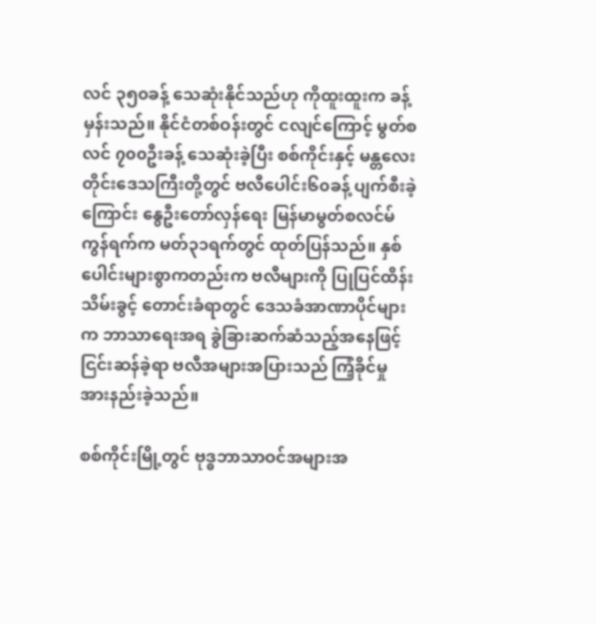လင် ၃၅၀ခန့် သေဆုံးနိုင်သည်ဟု ကိုထူးထူးက ခန့်မှန်းသည်။ နိုင်ငံတစ်ဝန်းတွင် ငလျင်ကြောင့် မွတ်စလင် ၇၀၀ဦးခန့် သေဆုံးခဲ့ပြီး စစ်ကိုင်းနှင့် မန္တလေးတိုင်းဒေသကြီးတို့တွင် ဗလီပေါင်း၆၀ခန့် ပျက်စီးခဲ့ကြောင်း နွေဦးတော်လှန်ရေး မြန်မာမွတ်စလင်မ်ကွန်ရက်က မတ်၃၁ရက်တွင် ထုတ်ပြန်သည်။ နှစ်ပေါင်းများစွာကတည်းက ဗလီများကို ပြုပြင်ထိန်းသိမ်းခွင့် တောင်းခံရာတွင် ဒေသခံအာဏာပိုင်များက ဘာသာရေးအရ ခွဲခြားဆက်ဆံသည့်အနေဖြင့် ငြင်းဆန်ခဲ့ရာ ဗလီအများအပြားသည် ကြံ့ခိုင်မှုအားနည်းခဲ့သည်။

စစ်ကိုင်းမြို့တွင် ဗုဒ္ဓဘာသာဝင်အများအ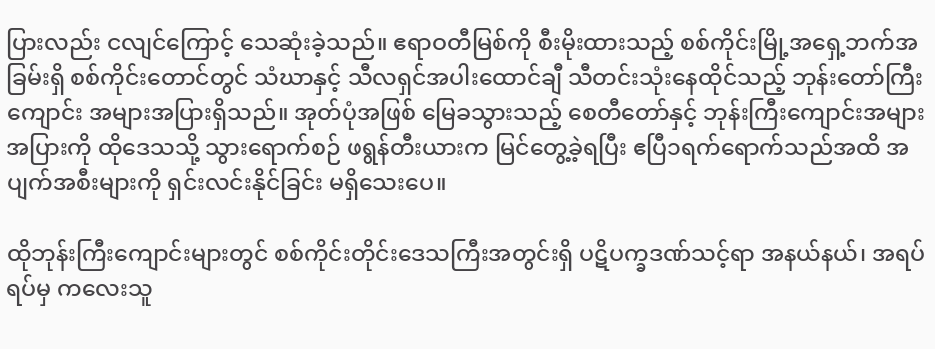ပြားလည်း ငလျင်ကြောင့် သေဆုံးခဲ့သည်။ ဧရာဝတီမြစ်ကို စီးမိုးထားသည့် စစ်ကိုင်းမြို့အရှေ့ဘက်အခြမ်းရှိ စစ်ကိုင်းတောင်တွင် သံဃာနှင့် သီလရှင်အပါးထောင်ချီ သီတင်းသုံးနေထိုင်သည့် ဘုန်းတော်ကြီးကျောင်း အများအပြားရှိသည်။ အုတ်ပုံအဖြစ် မြေခသွားသည့် စေတီတော်နှင့် ဘုန်းကြီးကျောင်းအများအပြားကို ထိုဒေသသို့ သွားရောက်စဉ် ဖရွန်တီးယားက မြင်တွေ့ခဲ့ရပြီး ဧပြီ၁ရက်ရောက်သည်အထိ အပျက်အစီးများကို ရှင်းလင်းနိုင်ခြင်း မရှိသေးပေ။

ထိုဘုန်းကြီးကျောင်းများတွင် စစ်ကိုင်းတိုင်းဒေသကြီးအတွင်းရှိ ပဋိပက္ခဒဏ်သင့်ရာ အနယ်နယ်၊ အရပ်ရပ်မှ ကလေးသူ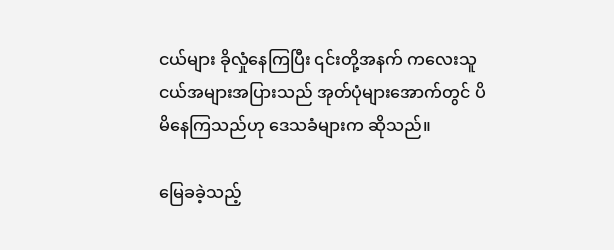ငယ်များ ခိုလှုံနေကြပြီး ၎င်းတို့အနက် ကလေးသူငယ်အများအပြားသည် အုတ်ပုံများအောက်တွင် ပိမိနေကြသည်ဟု ဒေသခံများက ဆိုသည်။

မြေခခဲ့သည့်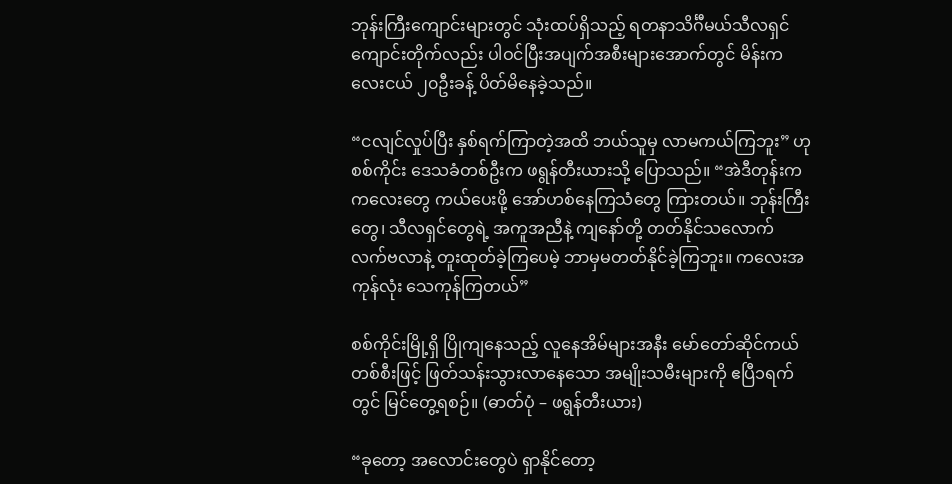ဘုန်းကြီးကျောင်းများတွင် သုံးထပ်ရှိသည့် ရတနာသိင်္ဂီမယ်သီလရှင်ကျောင်းတိုက်လည်း ပါဝင်ပြီးအပျက်အစီးများအောက်တွင် မိန်းကလေးငယ် ၂၀ဦးခန့် ပိတ်မိနေခဲ့သည်။

“ငလျင်လှုပ်ပြီး နှစ်ရက်ကြာတဲ့အထိ ဘယ်သူမှ လာမကယ်ကြဘူး” ဟု စစ်ကိုင်း ဒေသခံတစ်ဦးက ဖရွန်တီးယားသို့ ပြောသည်။ “အဲဒီတုန်းက ကလေးတွေ ကယ်ပေးဖို့ အော်ဟစ်နေကြသံတွေ ကြားတယ်။ ဘုန်းကြီးတွေ၊ သီလရှင်တွေရဲ့ အကူအညီနဲ့ ကျနော်တို့ တတ်နိုင်သလောက် လက်ဗလာနဲ့ တူးထုတ်ခဲ့ကြပေမဲ့ ဘာမှမတတ်နိုင်ခဲ့ကြဘူး။ ကလေးအကုန်လုံး သေကုန်ကြတယ်”

စစ်ကိုင်းမြို့ရှိ ပြိုကျနေသည့် လူနေအိမ်များအနီး မော်တော်ဆိုင်ကယ်တစ်စီးဖြင့် ဖြတ်သန်းသွားလာနေသော အမျိုးသမီးများကို ဧပြီ၁ရက်တွင် မြင်တွေ့ရစဉ်။ (ဓာတ်ပုံ – ဖရွန်တီးယား)

“ခုတော့ အလောင်းတွေပဲ ရှာနိုင်တော့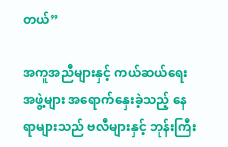တယ်”

အကူအညီများနှင့် ကယ်ဆယ်ရေးအဖွဲ့များ အရောက်နှေးခဲ့သည့် နေရာများသည် ဗလီများနှင့် ဘုန်းကြီး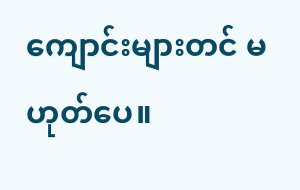ကျောင်းများတင် မဟုတ်ပေ။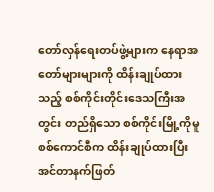တော်လှန်ရေးတပ်ဖွဲ့များက နေရာအတော်များများကို ထိန်းချုပ်ထားသည့် စစ်ကိုင်းတိုင်းဒေသကြီးအတွင်း တည်ရှိသော စစ်ကိုင်းမြို့ကိုမူ စစ်ကောင်စီက ထိန်းချုပ်ထားပြီး အင်တာနက်ဖြတ်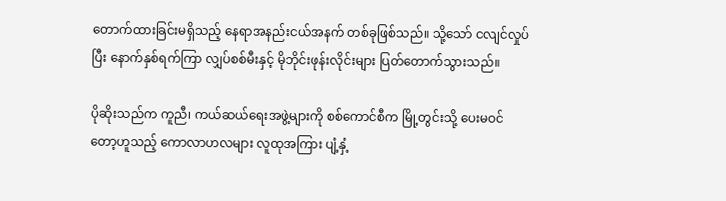တောက်ထားခြင်းမရှိသည့် နေရာအနည်းငယ်အနက် တစ်ခုဖြစ်သည်။ သို့သော် ငလျင်လှုပ်ပြီး နောက်နှစ်ရက်ကြာ လျှပ်စစ်မီးနှင့် မိုဘိုင်းဖုန်းလိုင်းများ ပြတ်တောက်သွားသည်။

ပိုဆိုးသည်က ကူညီ၊ ကယ်ဆယ်ရေးအဖွဲ့များကို စစ်ကောင်စီက မြို့တွင်းသို့ ပေးမဝင်တော့ဟူသည့် ကောလာဟလများ လူထုအကြား ပျံ့နှံ့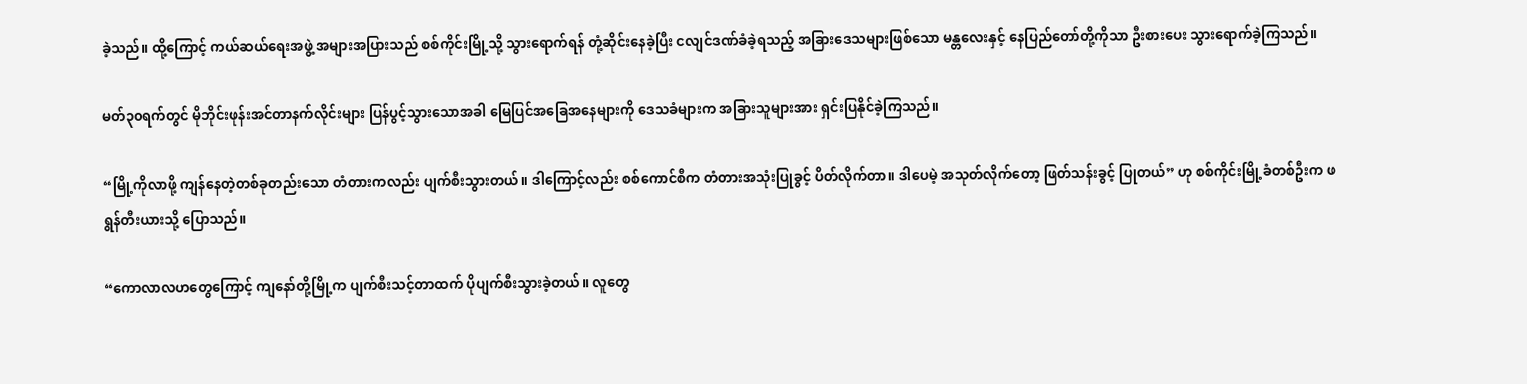ခဲ့သည်။ ထို့ကြောင့် ကယ်ဆယ်ရေးအဖွဲ့ အများအပြားသည် စစ်ကိုင်းမြို့သို့ သွားရောက်ရန် တုံ့ဆိုင်းနေခဲ့ပြီး ငလျင်ဒဏ်ခံခဲ့ရသည့် အခြားဒေသများဖြစ်သော မန္တလေးနှင့် နေပြည်တော်တို့ကိုသာ ဦးစားပေး သွားရောက်ခဲ့ကြသည်။

မတ်၃၀ရက်တွင် မိုဘိုင်းဖုန်းအင်တာနက်လိုင်းများ ပြန်ပွင့်သွားသောအခါ မြေပြင်အခြေအနေများကို ဒေသခံများက အခြားသူများအား ရှင်းပြနိုင်ခဲ့ကြသည်။

“မြို့ကိုလာဖို့ ကျန်နေတဲ့တစ်ခုတည်းသော တံတားကလည်း ပျက်စီးသွားတယ်။ ဒါကြောင့်လည်း စစ်ကောင်စီက တံတားအသုံးပြုခွင့် ပိတ်လိုက်တာ။ ဒါပေမဲ့ အသုတ်လိုက်တော့ ဖြတ်သန်းခွင့် ပြုတယ်” ဟု စစ်ကိုင်းမြို့ခံတစ်ဦးက ဖရွန်တီးယားသို့ ပြောသည်။

“ကောလာလဟတွေကြောင့် ကျနော်တို့မြို့က ပျက်စီးသင့်တာထက် ပိုပျက်စီးသွားခဲ့တယ်။ လူတွေ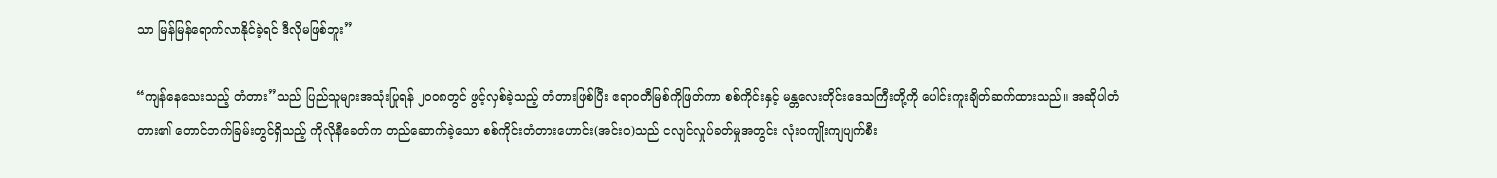သာ မြန်မြန်ရောက်လာနိုင်ခဲ့ရင် ဒီလိုမဖြစ်ဘူး”

“ကျန်နေသေးသည့် တံတား”သည် ပြည်သူများအသုံးပြုရန် ၂၀၀၈တွင် ဖွင့်လှစ်ခဲ့သည့် တံတားဖြစ်ပြီး ဧရာဝတီမြစ်ကိုဖြတ်ကာ စစ်ကိုင်းနှင့် မန္တလေးတိုင်းဒေသကြီးတို့ကို ပေါင်းကူးချိတ်ဆက်ထားသည်။ အဆိုပါတံတား၏ တောင်ဘက်ခြမ်းတွင်ရှိသည့် ကိုလိုနီခေတ်က တည်ဆောက်ခဲ့သော စစ်ကိုင်းတံတားဟောင်း(အင်းဝ)သည် ငလျင်လှုပ်ခတ်မှုအတွင်း လုံးဝကျိုးကျပျက်စီး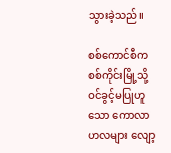သွားခဲ့သည်။

စစ်ကောင်စီက စစ်ကိုင်းမြို့သို့ ဝင်ခွင့်မပြုဟူသော ကောလာဟလများ လျော့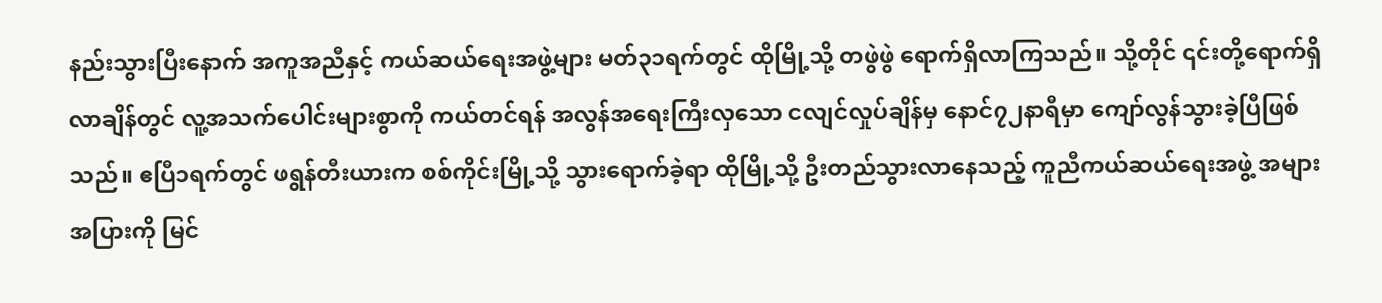နည်းသွားပြီးနောက် အကူအညီနှင့် ကယ်ဆယ်ရေးအဖွဲ့များ မတ်၃၁ရက်တွင် ထိုမြို့သို့ တဖွဲဖွဲ ရောက်ရှိလာကြသည်။ သို့တိုင် ၎င်းတို့ရောက်ရှိလာချိန်တွင် လူ့အသက်ပေါင်းများစွာကို ကယ်တင်ရန် အလွန်အရေးကြီးလှသော ငလျင်လှုပ်ချိန်မှ နောင်၇၂နာရီမှာ ကျော်လွန်သွားခဲ့ပြီဖြစ်သည်။ ဧပြီ၁ရက်တွင် ဖရွန်တီးယားက စစ်ကိုင်းမြို့သို့ သွားရောက်ခဲ့ရာ ထိုမြို့သို့ ဦးတည်သွားလာနေသည့် ကူညီကယ်ဆယ်ရေးအဖွဲ့ အများအပြားကို မြင်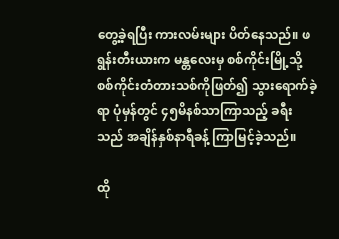တွေ့ခဲ့ရပြီး ကားလမ်းများ ပိတ်နေသည်။ ဖရွန်းတီးယားက မန္တလေးမှ စစ်ကိုင်းမြို့သို့ စစ်ကိုင်းတံတားသစ်ကိုဖြတ်၍ သွားရောက်ခဲ့ရာ ပုံမှန်တွင် ၄၅မိနစ်သာကြာသည့် ခရီးသည် အချိန်နှစ်နာရီခန့် ကြာမြင့်ခဲ့သည်။

ထို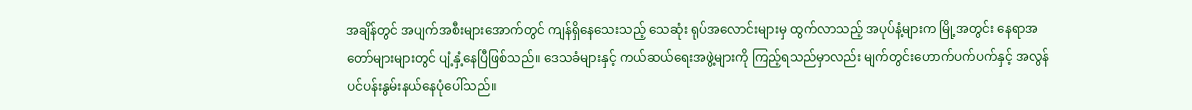အချိန်တွင် အပျက်အစီးများအောက်တွင် ကျန်ရှိနေသေးသည့် သေဆုံး ရုပ်အလောင်းများမှ ထွက်လာသည့် အပုပ်နံ့များက မြို့အတွင်း နေရာအတော်များများတွင် ပျံ့နှံ့နေပြီဖြစ်သည်။ ဒေသခံများနှင့် ကယ်ဆယ်ရေးအဖွဲ့များကို ကြည့်ရသည်မှာလည်း မျက်တွင်းဟောက်ပက်ပက်နှင့် အလွန်ပင်ပန်းနွမ်းနယ်နေပုံပေါ်သည်။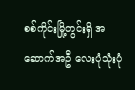စစ်ကိုင်းမြို့တွင်းရှိ အဆောက်အဦ လေးပုံသုံးပုံ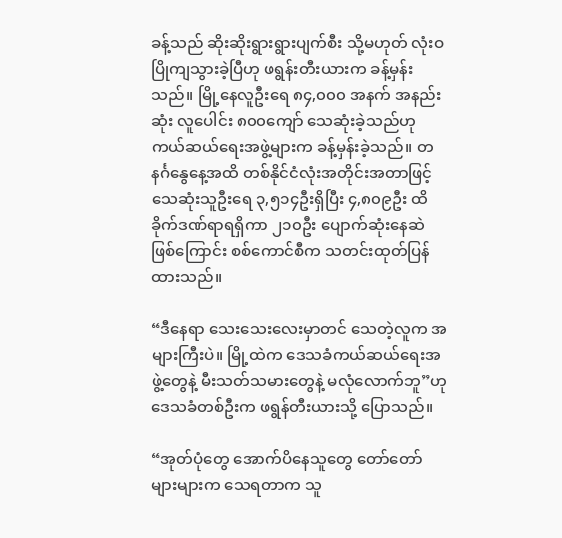ခန့်သည် ဆိုးဆိုးရွားရွားပျက်စီး သို့မဟုတ် လုံးဝပြိုကျသွားခဲ့ပြီဟု ဖရွန်းတီးယားက ခန့်မှန်းသည်။ မြို့နေလူဦးရေ ၈၄,၀၀၀ အနက် အနည်းဆုံး လူပေါင်း ၈၀၀ကျော် သေဆုံးခဲ့သည်ဟု ကယ်ဆယ်ရေးအဖွဲ့များက ခန့်မှန်းခဲ့သည်။ တနင်္ဂနွေနေ့အထိ တစ်နိုင်ငံလုံးအတိုင်းအတာဖြင့် သေဆုံးသူဦးရေ ၃,၅၁၄ဦးရှိပြီး ၄,၈၀၉ဦး ထိခိုက်ဒဏ်ရာရရှိကာ ၂၁၀ဦး ပျောက်ဆုံးနေဆဲဖြစ်ကြောင်း စစ်ကောင်စီက သတင်းထုတ်ပြန်ထားသည်။

“ဒီနေရာ သေးသေးလေးမှာတင် သေတဲ့လူက အများကြီးပဲ။ မြို့ထဲက ဒေသခံကယ်ဆယ်ရေးအဖွဲ့တွေနဲ့ မီးသတ်သမားတွေနဲ့ မလုံလောက်ဘူ”ဟု ဒေသခံတစ်ဦးက ဖရွန်တီးယားသို့ ပြောသည်။

“အုတ်ပုံတွေ အောက်ပိနေသူတွေ တော်တော်များများက သေရတာက သူ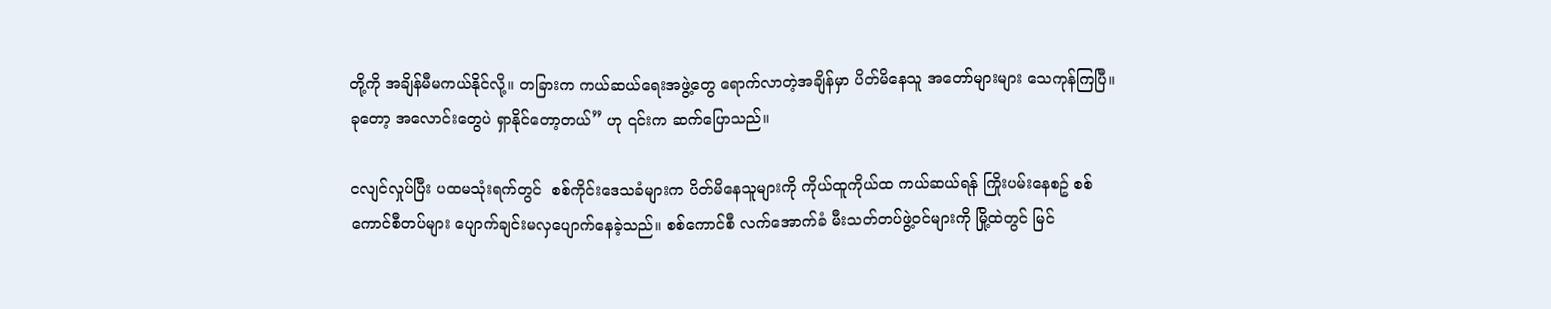တို့ကို အချိန်မီမကယ်နိုင်လို့။ တခြားက ကယ်ဆယ်ရေးအဖွဲ့တွေ ရောက်လာတဲ့အချိန်မှာ ပိတ်မိနေသူ အတော်များများ သေကုန်ကြပြီ။ ခုတော့ အလောင်းတွေပဲ ရှာနိုင်တော့တယ်” ဟု ၎င်းက ဆက်ပြောသည်။

ငလျင်လှုပ်ပြီး ပထမသုံးရက်တွင်  စစ်ကိုင်းဒေသခံများက ပိတ်မိနေသူများကို ကိုယ်ထူကိုယ်ထ ကယ်ဆယ်ရန် ကြိုးပမ်းနေစဥ် စစ်ကောင်စီတပ်များ ပျောက်ချင်းမလှပျောက်နေခဲ့သည်။ စစ်ကောင်စီ လက်အောက်ခံ မီးသတ်တပ်ဖွဲ့ဝင်များကို မြို့ထဲတွင် မြင်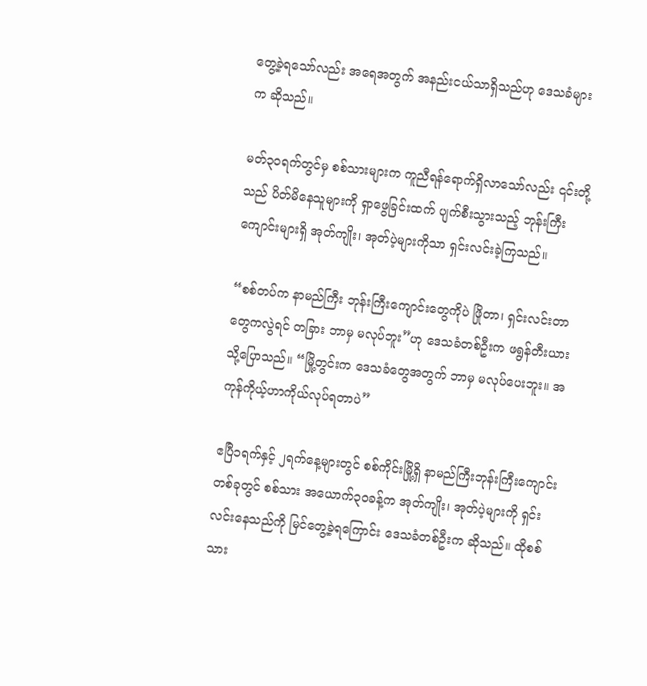တွေ့ခဲ့ရသော်လည်း အရေအတွက် အနည်းငယ်သာရှိသည်ဟု ဒေသခံများက ဆိုသည်။

မတ်၃၀ရက်တွင်မှ စစ်သားများက ကူညီရန်ရောက်ရှိလာသော်လည်း ၎င်းတို့သည် ပိတ်မိနေသူများကို ရှာဖွေခြင်းထက် ပျက်စီးသွားသည့် ဘုန်းကြီးကျောင်းများရှိ အုတ်ကျိုး၊ အုတ်ပဲ့များကိုသာ ရှင်းလင်းခဲ့ကြသည်။

“စစ်တပ်က နာမည်ကြီး ဘုန်းကြီးကျောင်းတွေကိုပဲ ဖြိုတာ၊ ရှင်းလင်းတာတွေကလွဲရင် တခြား ဘာမှ မလုပ်ဘူး”ဟု ဒေသခံတစ်ဦးက ဖရွန်တီးယားသို့ပြောသည်။ “မြို့တွင်းက ဒေသခံတွေအတွက် ဘာမှ မလုပ်ပေးဘူး။ အကုန်ကိုယ့်ဟာကိုယ်လုပ်ရတာပဲ”

ဧပြီ၁ရက်နှင့် ၂ရက်နေ့များတွင် စစ်ကိုင်းမြို့ရှိ နာမည်ကြီးဘုန်းကြီးကျောင်းတစ်ခုတွင် စစ်သား အယောက်၃၀ခန့်က အုတ်ကျိုး၊ အုတ်ပဲ့များကို ရှင်းလင်းနေသည်ကို မြင်တွေ့ခဲ့ရကြောင်း ဒေသခံတစ်ဦးက ဆိုသည်။ ထိုစစ်သား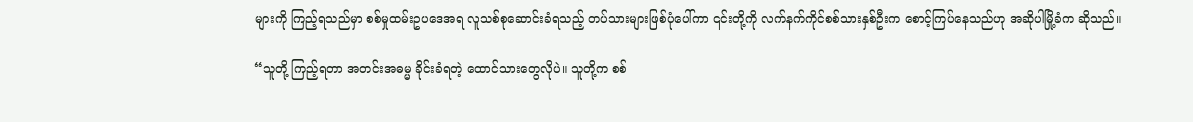များကို ကြည့်ရသည်မှာ စစ်မှုထမ်းဥပဒေအရ လူသစ်စုဆောင်းခံရသည့် တပ်သားများဖြစ်ပုံပေါ်ကာ ၎င်းတို့ကို လက်နက်ကိုင်စစ်သားနှစ်ဦးက စောင့်ကြပ်နေသည်ဟု အဆိုပါမြို့ခံက ဆိုသည်။

“သူတို့ ကြည့်ရတာ အတင်းအဓမ္မ ခိုင်းခံရတဲ့ ထောင်သားတွေလိုပဲ။ သူတို့က စစ်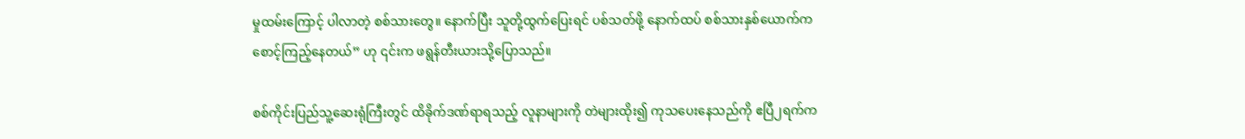မှုထမ်းကြောင့် ပါလာတဲ့ စစ်သားတွေ။ နောက်ပြီး သူတို့ထွက်ပြေးရင် ပစ်သတ်ဖို့ နောက်ထပ် စစ်သားနှစ်ယောက်က စောင့်ကြည့်နေတယ်” ဟု ၎င်းက ဖရွန်တီးယားသို့ပြောသည်။

စစ်ကိုင်းပြည်သူ့ဆေးရုံကြီးတွင် ထိခိုက်ဒဏ်ရာရသည့် လူနာများကို တဲများထိုး၍ ကုသပေးနေသည်ကို ဧပြီ၂ရက်က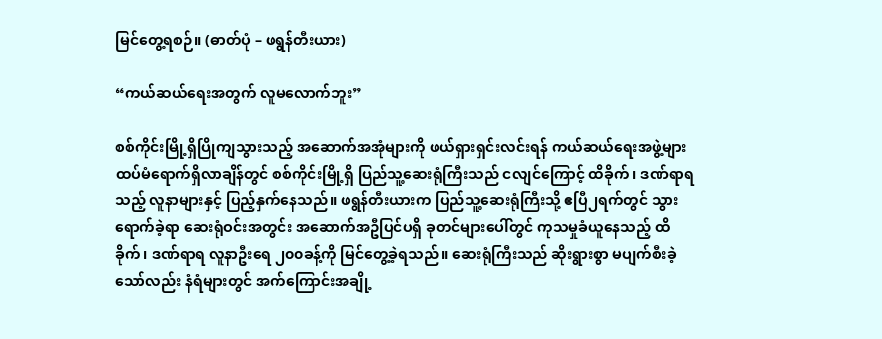မြင်တွေ့ရစဉ်။ (ဓာတ်ပုံ – ဖရွန်တီးယား)

“ကယ်ဆယ်ရေးအတွက် လူမလောက်ဘူး”

စစ်ကိုင်းမြို့ရှိပြိုကျသွားသည့် အဆောက်အအုံများကို ဖယ်ရှားရှင်းလင်းရန် ကယ်ဆယ်ရေးအဖွဲ့များ ထပ်မံရောက်ရှိလာချိန်တွင် စစ်ကိုင်းမြို့ရှိ ပြည်သူ့ဆေးရုံကြီးသည် ငလျင်ကြောင့် ထိခိုက်၊ ဒဏ်ရာရသည့် လူနာများနှင့် ပြည့်နှက်နေသည်။ ဖရွန်တီးယားက ပြည်သူ့ဆေးရုံကြီးသို့ ဧပြီ၂ရက်တွင် သွားရောက်ခဲ့ရာ ဆေးရုံဝင်းအတွင်း အဆောက်အဦပြင်ပရှိ ခုတင်များပေါ်တွင် ကုသမှုခံယူနေသည့် ထိခိုက်၊ ဒဏ်ရာရ လူနာဦးရေ ၂၀၀ခန့်ကို မြင်တွေ့ခဲ့ရသည်။ ဆေးရုံကြီးသည် ဆိုးရွားစွာ မပျက်စီးခဲ့သော်လည်း နံရံများတွင် အက်ကြောင်းအချို့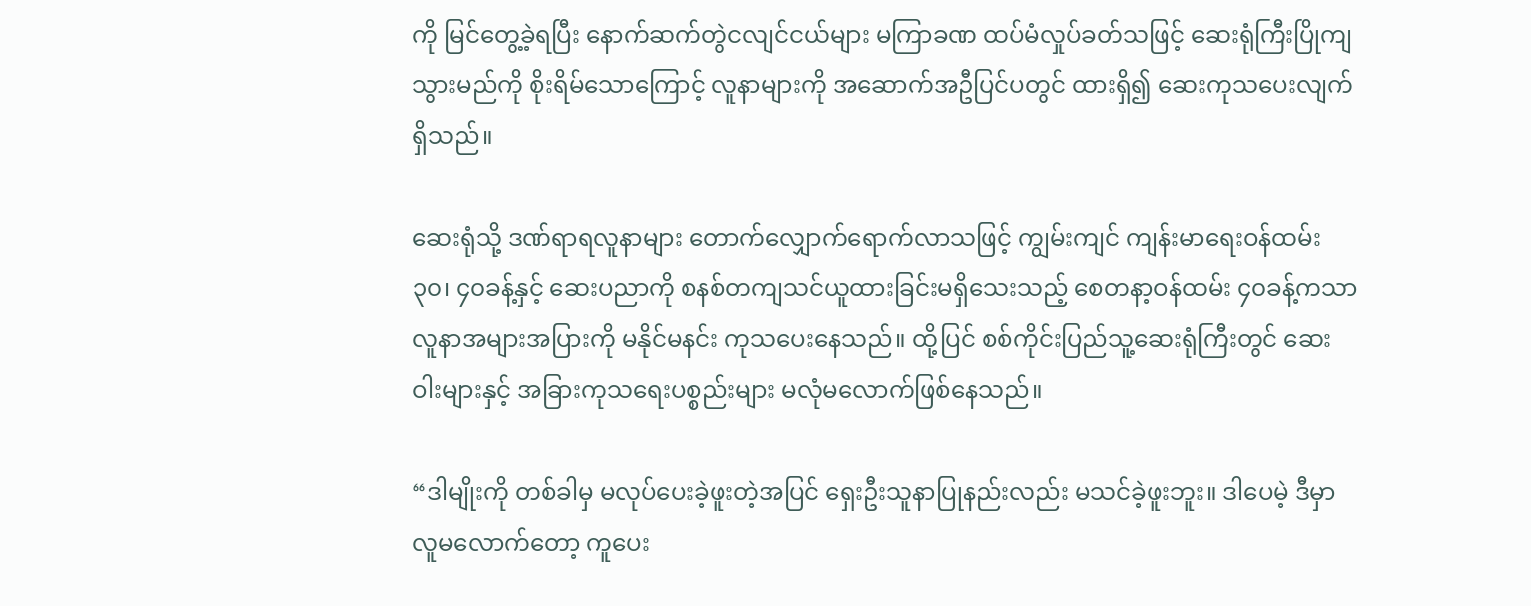ကို မြင်တွေ့ခဲ့ရပြီး နောက်ဆက်တွဲငလျင်ငယ်များ မကြာခဏ ထပ်မံလှုပ်ခတ်သဖြင့် ဆေးရုံကြီးပြိုကျသွားမည်ကို စိုးရိမ်သောကြောင့် လူနာများကို အဆောက်အဦပြင်ပတွင် ထားရှိ၍ ဆေးကုသပေးလျက်ရှိသည်။

ဆေးရုံသို့ ဒဏ်ရာရလူနာများ တောက်လျှောက်ရောက်လာသဖြင့် ကျွမ်းကျင် ကျန်းမာရေးဝန်ထမ်း ၃၀၊ ၄၀ခန့်နှင့် ဆေးပညာကို စနစ်တကျသင်ယူထားခြင်းမရှိသေးသည့် စေတနာ့ဝန်ထမ်း ၄၀ခန့်ကသာ လူနာအများအပြားကို မနိုင်မနင်း ကုသပေးနေသည်။ ထို့ပြင် စစ်ကိုင်းပြည်သူ့ဆေးရုံကြီးတွင် ဆေးဝါးများနှင့် အခြားကုသရေးပစ္စည်းများ မလုံမလောက်ဖြစ်နေသည်။

“ဒါမျိုးကို တစ်ခါမှ မလုပ်ပေးခဲ့ဖူးတဲ့အပြင် ရှေးဦးသူနာပြုနည်းလည်း မသင်ခဲ့ဖူးဘူး။ ဒါပေမဲ့ ဒီမှာလူမလောက်တော့ ကူပေး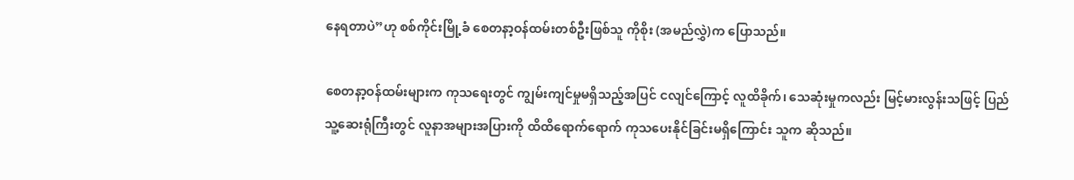နေရတာပဲ”ဟု စစ်ကိုင်းမြို့ခံ စေတနာ့ဝန်ထမ်းတစ်ဦးဖြစ်သူ ကိုစိုး (အမည်လွှဲ)က ပြောသည်။

စေတနာ့ဝန်ထမ်းများက ကုသရေးတွင် ကျွမ်းကျင်မှုမရှိသည့်အပြင် ငလျင်ကြောင့် လူထိခိုက်၊ သေဆုံးမှုကလည်း မြင့်မားလွန်းသဖြင့် ပြည်သူ့ဆေးရုံကြီးတွင် လူနာအများအပြားကို ထိထိရောက်ရောက် ကုသပေးနိုင်ခြင်းမရှိကြောင်း သူက ဆိုသည်။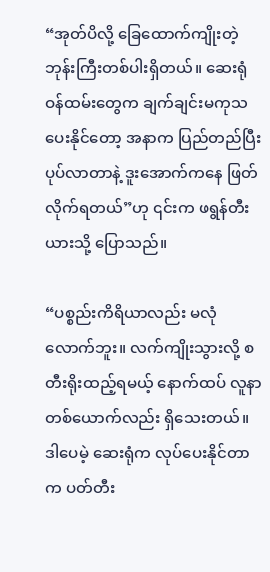“အုတ်ပိလို့ ခြေထောက်ကျိုးတဲ့ ဘုန်းကြီးတစ်ပါးရှိတယ်။ ဆေးရုံဝန်ထမ်းတွေက ချက်ချင်းမကုသပေးနိုင်တော့ အနာက ပြည်တည်ပြီးပုပ်လာတာနဲ့ ဒူးအောက်ကနေ ဖြတ်လိုက်ရတယ်”ဟု ၎င်းက ဖရွန်တီးယားသို့ ပြောသည်။

“ပစ္စည်းကိရိယာလည်း မလုံလောက်ဘူး။ လက်ကျိုးသွားလို့ စတီးရိုးထည့်ရမယ့် နောက်ထပ် လူနာတစ်ယောက်လည်း ရှိသေးတယ်။ ဒါပေမဲ့ ဆေးရုံက လုပ်ပေးနိုင်တာက ပတ်တီး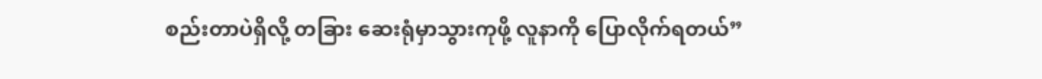စည်းတာပဲရှိလို့ တခြား ဆေးရုံမှာသွားကုဖို့ လူနာကို ပြောလိုက်ရတယ်”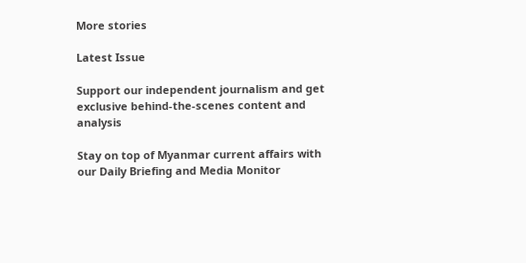More stories

Latest Issue

Support our independent journalism and get exclusive behind-the-scenes content and analysis

Stay on top of Myanmar current affairs with our Daily Briefing and Media Monitor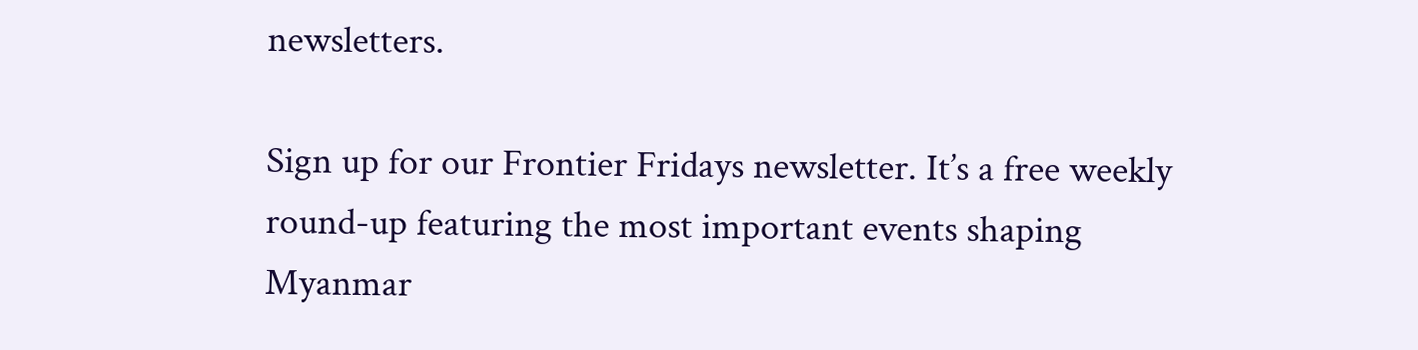newsletters.

Sign up for our Frontier Fridays newsletter. It’s a free weekly round-up featuring the most important events shaping Myanmar